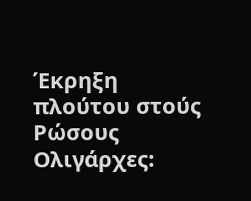Έκρηξη πλούτου στούς Ρώσους Ολιγάρχες: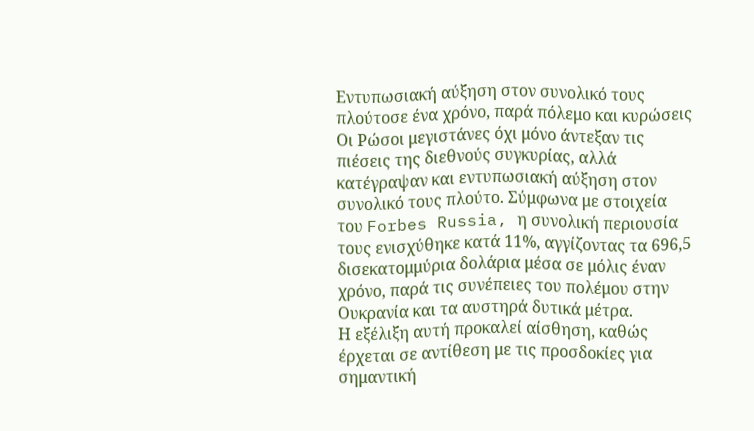Εντυπωσιακή αύξηση στον συνολικό τους πλούτοσε ένα χρόνο, παρά πόλεμο και κυρώσεις
Οι Ρώσοι μεγιστάνες όχι μόνο άντεξαν τις πιέσεις της διεθνούς συγκυρίας, αλλά κατέγραψαν και εντυπωσιακή αύξηση στον συνολικό τους πλούτο. Σύμφωνα με στοιχεία του Forbes Russia, η συνολική περιουσία τους ενισχύθηκε κατά 11%, αγγίζοντας τα 696,5 δισεκατομμύρια δολάρια μέσα σε μόλις έναν χρόνο, παρά τις συνέπειες του πολέμου στην Ουκρανία και τα αυστηρά δυτικά μέτρα.
Η εξέλιξη αυτή προκαλεί αίσθηση, καθώς έρχεται σε αντίθεση με τις προσδοκίες για σημαντική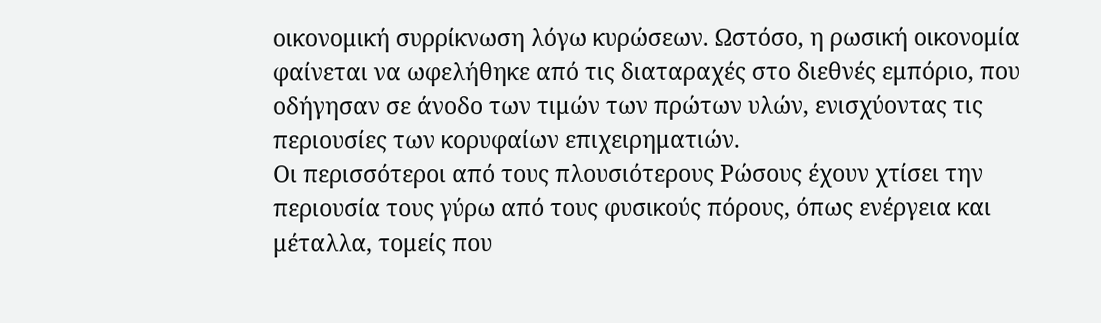οικονομική συρρίκνωση λόγω κυρώσεων. Ωστόσο, η ρωσική οικονομία φαίνεται να ωφελήθηκε από τις διαταραχές στο διεθνές εμπόριο, που οδήγησαν σε άνοδο των τιμών των πρώτων υλών, ενισχύοντας τις περιουσίες των κορυφαίων επιχειρηματιών.
Οι περισσότεροι από τους πλουσιότερους Ρώσους έχουν χτίσει την περιουσία τους γύρω από τους φυσικούς πόρους, όπως ενέργεια και μέταλλα, τομείς που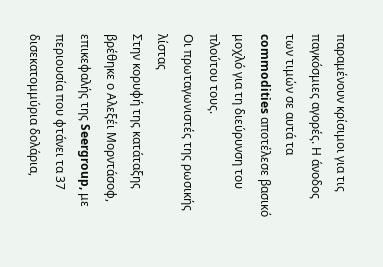παραμένουν κρίσιμοι για τις παγκόσμιες αγορές. Η άνοδος των τιμών σε αυτά τα commodities αποτέλεσε βασικό μοχλό για τη διεύρυνση του πλούτου τους.
Οι πρωταγωνιστές της ρωσικής λίστας
Στην κορυφή της κατάταξης βρέθηκε ο Αλεξέι Μορντάσοφ, επικεφαλής της Seergroup, με περιουσία που φτάνει τα 37 δισεκατομμύρια δολάρια,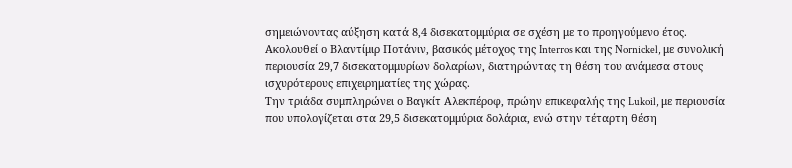σημειώνοντας αύξηση κατά 8,4 δισεκατομμύρια σε σχέση με το προηγούμενο έτος.
Ακολουθεί ο Βλαντίμιρ Ποτάνιν, βασικός μέτοχος της Interros και της Nornickel, με συνολική περιουσία 29,7 δισεκατομμυρίων δολαρίων, διατηρώντας τη θέση του ανάμεσα στους ισχυρότερους επιχειρηματίες της χώρας.
Την τριάδα συμπληρώνει ο Βαγκίτ Αλεκπέροφ, πρώην επικεφαλής της Lukoil, με περιουσία που υπολογίζεται στα 29,5 δισεκατομμύρια δολάρια, ενώ στην τέταρτη θέση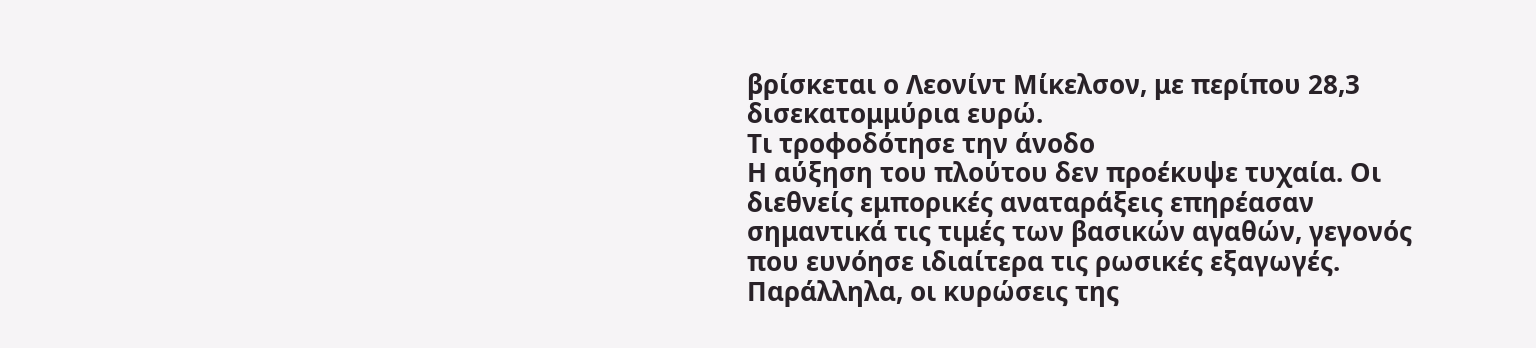βρίσκεται ο Λεονίντ Μίκελσον, με περίπου 28,3 δισεκατομμύρια ευρώ.
Τι τροφοδότησε την άνοδο
Η αύξηση του πλούτου δεν προέκυψε τυχαία. Οι διεθνείς εμπορικές αναταράξεις επηρέασαν σημαντικά τις τιμές των βασικών αγαθών, γεγονός που ευνόησε ιδιαίτερα τις ρωσικές εξαγωγές.
Παράλληλα, οι κυρώσεις της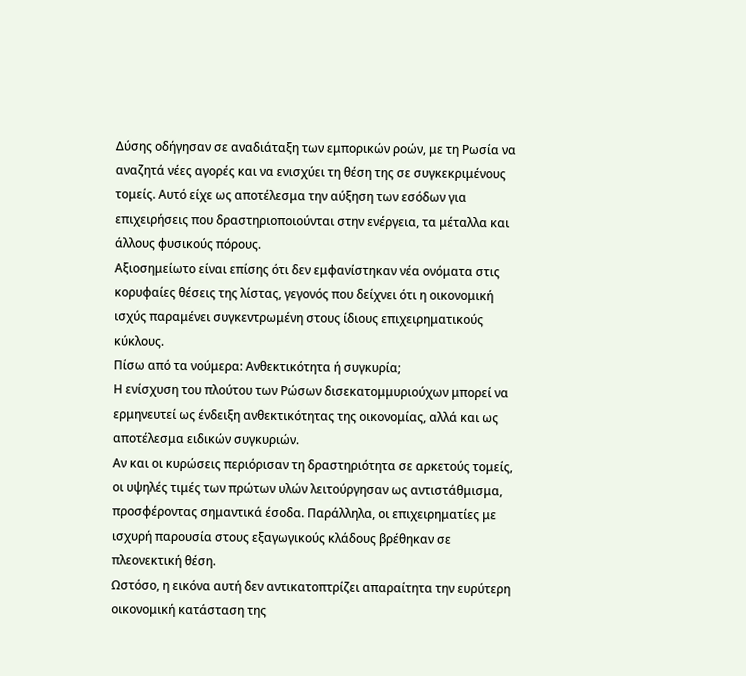Δύσης οδήγησαν σε αναδιάταξη των εμπορικών ροών, με τη Ρωσία να αναζητά νέες αγορές και να ενισχύει τη θέση της σε συγκεκριμένους τομείς. Αυτό είχε ως αποτέλεσμα την αύξηση των εσόδων για επιχειρήσεις που δραστηριοποιούνται στην ενέργεια, τα μέταλλα και άλλους φυσικούς πόρους.
Αξιοσημείωτο είναι επίσης ότι δεν εμφανίστηκαν νέα ονόματα στις κορυφαίες θέσεις της λίστας, γεγονός που δείχνει ότι η οικονομική ισχύς παραμένει συγκεντρωμένη στους ίδιους επιχειρηματικούς κύκλους.
Πίσω από τα νούμερα: Ανθεκτικότητα ή συγκυρία;
Η ενίσχυση του πλούτου των Ρώσων δισεκατομμυριούχων μπορεί να ερμηνευτεί ως ένδειξη ανθεκτικότητας της οικονομίας, αλλά και ως αποτέλεσμα ειδικών συγκυριών.
Αν και οι κυρώσεις περιόρισαν τη δραστηριότητα σε αρκετούς τομείς, οι υψηλές τιμές των πρώτων υλών λειτούργησαν ως αντιστάθμισμα, προσφέροντας σημαντικά έσοδα. Παράλληλα, οι επιχειρηματίες με ισχυρή παρουσία στους εξαγωγικούς κλάδους βρέθηκαν σε πλεονεκτική θέση.
Ωστόσο, η εικόνα αυτή δεν αντικατοπτρίζει απαραίτητα την ευρύτερη οικονομική κατάσταση της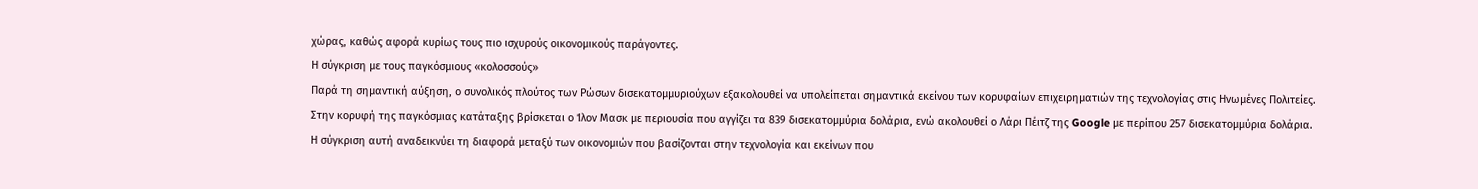χώρας, καθώς αφορά κυρίως τους πιο ισχυρούς οικονομικούς παράγοντες.
Η σύγκριση με τους παγκόσμιους «κολοσσούς»
Παρά τη σημαντική αύξηση, ο συνολικός πλούτος των Ρώσων δισεκατομμυριούχων εξακολουθεί να υπολείπεται σημαντικά εκείνου των κορυφαίων επιχειρηματιών της τεχνολογίας στις Ηνωμένες Πολιτείες.
Στην κορυφή της παγκόσμιας κατάταξης βρίσκεται ο Ίλον Μασκ με περιουσία που αγγίζει τα 839 δισεκατομμύρια δολάρια, ενώ ακολουθεί ο Λάρι Πέιτζ της Google με περίπου 257 δισεκατομμύρια δολάρια.
Η σύγκριση αυτή αναδεικνύει τη διαφορά μεταξύ των οικονομιών που βασίζονται στην τεχνολογία και εκείνων που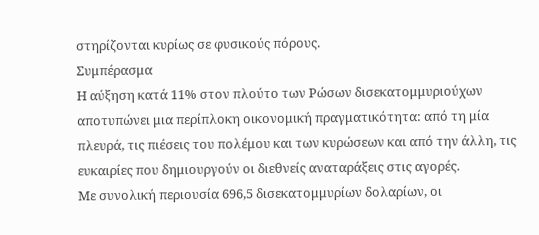στηρίζονται κυρίως σε φυσικούς πόρους.
Συμπέρασμα
Η αύξηση κατά 11% στον πλούτο των Ρώσων δισεκατομμυριούχων αποτυπώνει μια περίπλοκη οικονομική πραγματικότητα: από τη μία πλευρά, τις πιέσεις του πολέμου και των κυρώσεων και από την άλλη, τις ευκαιρίες που δημιουργούν οι διεθνείς αναταράξεις στις αγορές.
Με συνολική περιουσία 696,5 δισεκατομμυρίων δολαρίων, οι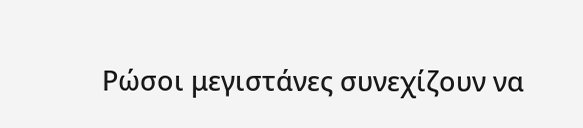Ρώσοι μεγιστάνες συνεχίζουν να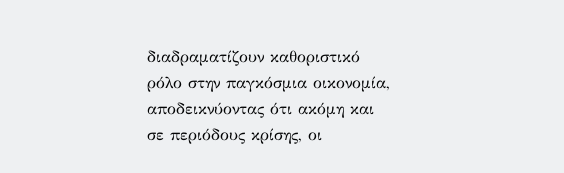διαδραματίζουν καθοριστικό ρόλο στην παγκόσμια οικονομία, αποδεικνύοντας ότι ακόμη και σε περιόδους κρίσης, οι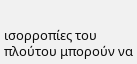ισορροπίες του πλούτου μπορούν να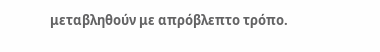μεταβληθούν με απρόβλεπτο τρόπο.